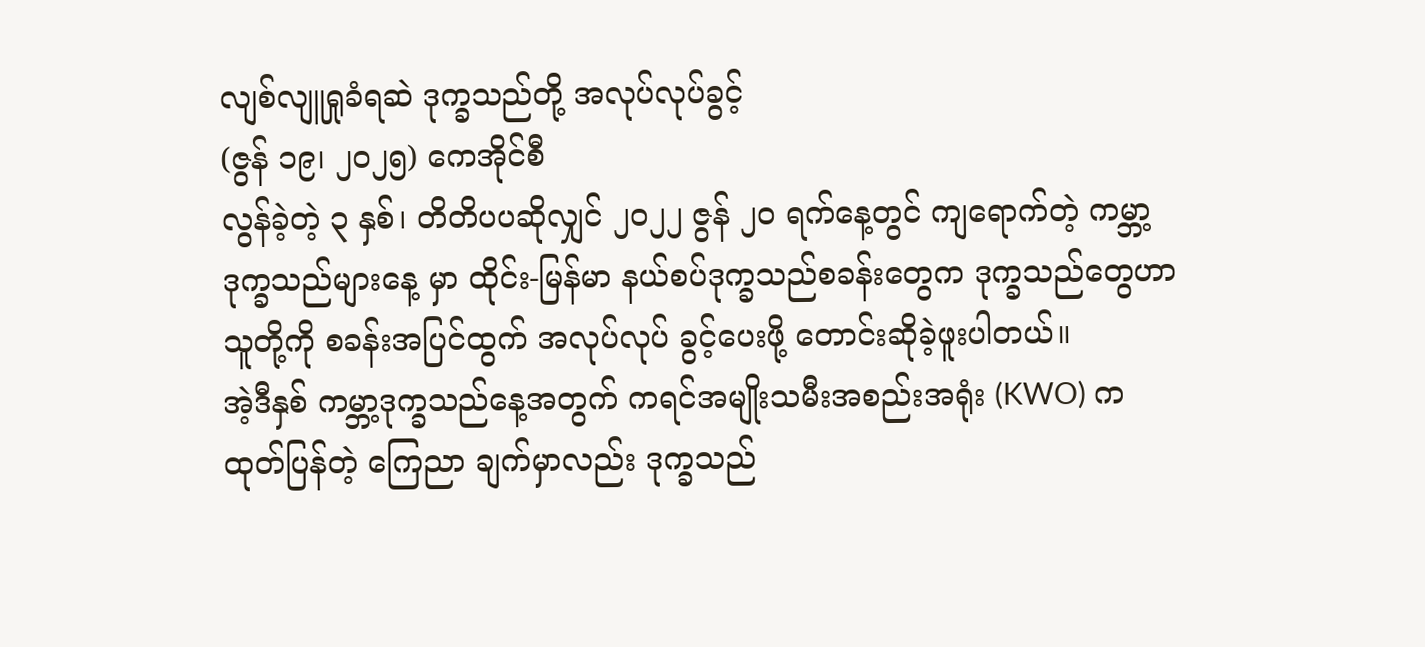လျစ်လျူရှုခံရဆဲ ဒုက္ခသည်တို့ အလုပ်လုပ်ခွင့်
(ဇွန် ၁၉၊ ၂၀၂၅) ကေအိုင်စီ
လွန်ခဲ့တဲ့ ၃ နှစ်၊ တိတိပပဆိုလျှင် ၂၀၂၂ ဇွန် ၂၀ ရက်နေ့တွင် ကျရောက်တဲ့ ကမ္ဘာ့ဒုက္ခသည်များနေ့ မှာ ထိုင်း-မြန်မာ နယ်စပ်ဒုက္ခသည်စခန်းတွေက ဒုက္ခသည်တွေဟာ သူတို့ကို စခန်းအပြင်ထွက် အလုပ်လုပ် ခွင့်ပေးဖို့ တောင်းဆိုခဲ့ဖူးပါတယ်။
အဲ့ဒီနှစ် ကမ္ဘာ့ဒုက္ခသည်နေ့အတွက် ကရင်အမျိုးသမီးအစည်းအရုံး (KWO) က ထုတ်ပြန်တဲ့ ကြေညာ ချက်မှာလည်း ဒုက္ခသည်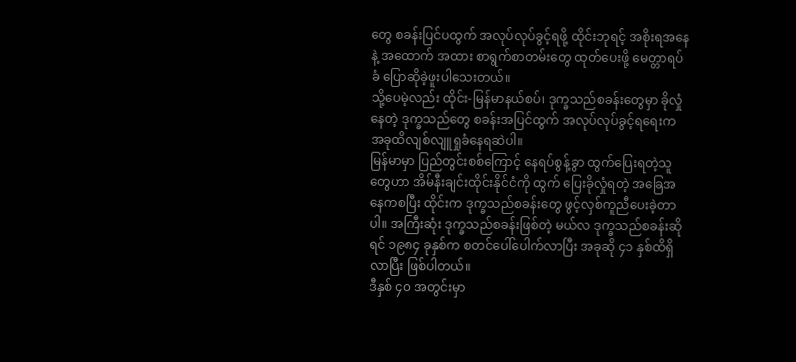တွေ စခန်းပြင်ပထွက် အလုပ်လုပ်ခွင့်ရဖို့ ထိုင်းဘုရင့် အစိုးရအနေနဲ့ အထောက် အထား စာရွက်စာတမ်းတွေ ထုတ်ပေးဖို့ မေတ္တာရပ်ခံ ပြောဆိုခဲ့ဖူးပါသေးတယ်။
သို့ပေမဲ့လည်း ထိုင်း-မြန်မာနယ်စပ်၊ ဒုက္ခသည်စခန်းတွေမှာ ခိုလှုံနေတဲ့ ဒုက္ခသည်တွေ စခန်းအပြင်ထွက် အလုပ်လုပ်ခွင့်ရရေးက အခုထိလျစ်လျူရှုခံနေရဆဲပါ။
မြန်မာမှာ ပြည်တွင်းစစ်ကြောင့် နေရပ်စွန့်ခွာ ထွက်ပြေးရတဲ့သူတွေဟာ အိမ်နီးချင်းထိုင်းနိုင်ငံကို ထွက် ပြေးခိုလှုံရတဲ့ အခြေအနေကစပြီး ထိုင်းက ဒုက္ခသည်စခန်းတွေ ဖွင့်လှစ်ကူညီပေးခဲ့တာပါ။ အကြီးဆုံး ဒုက္ခသည်စခန်းဖြစ်တဲ့ မယ်လ ဒုက္ခသည်စခန်းဆိုရင် ၁၉၈၄ ခုနှစ်က စတင်ပေါ်ပေါက်လာပြီး အခုဆို ၄၁ နှစ်ထိရှိလာပြီး ဖြစ်ပါတယ်။
ဒီနှစ် ၄၀ အတွင်းမှာ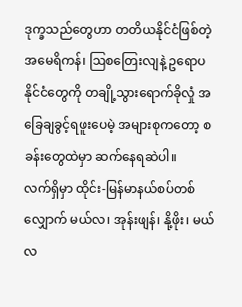ဒုက္ခသည်တွေဟာ တတိယနိုင်ငံဖြစ်တဲ့ အမေရိကန်၊ ဩစတြေးလျနဲ့ ဥရောပနိုင်ငံတွေကို တချို့သွားရောက်ခိုလှုံ အခြေချခွင့်ရဖူးပေမဲ့ အများစုကတော့ စခန်းတွေထဲမှာ ဆက်နေရဆဲပါ။
လက်ရှိမှာ ထိုင်း-မြန်မာနယ်စပ်တစ်လျှောက် မယ်လ၊ အုန်းဖျန်၊ နို့ဖိုး၊ မယ်လ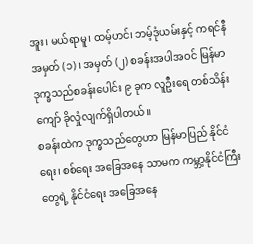အူး၊ မယ်ရာမူ၊ ထမ့်ဟင်၊ ဘမ့်ဒုံယမ်းနှင့် ကရင်နီအမှတ် (၁)၊ အမှတ် (၂) စခန်းအပါအဝင် မြန်မာဒုက္ခသည်စခန်းပေါင်း ၉ ခုက လူဦးရေ တစ်သိန်းကျော် ခိုလှုံလျက်ရှိပါတယ်။
စခန်းထဲက ဒုက္ခသည်တွေဟာ မြန်မာပြည် နိုင်ငံရေး၊ စစ်ရေး အခြေအနေ သာမက ကမ္ဘာ့နိုင်ငံကြီးတွေရဲ့ နိုင်ငံရေး အခြေအနေ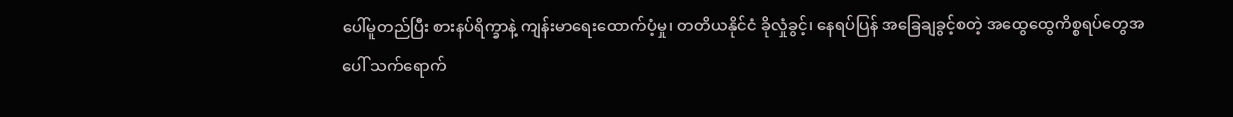ပေါ်မူတည်ပြီး စားနပ်ရိက္ခာနဲ့ ကျန်းမာရေးထောက်ပံ့မှု၊ တတိယနိုင်ငံ ခိုလှုံခွင့်၊ နေရပ်ပြန် အခြေချခွင့်စတဲ့ အထွေထွေကိစ္စရပ်တွေအပေါ် သက်ရောက်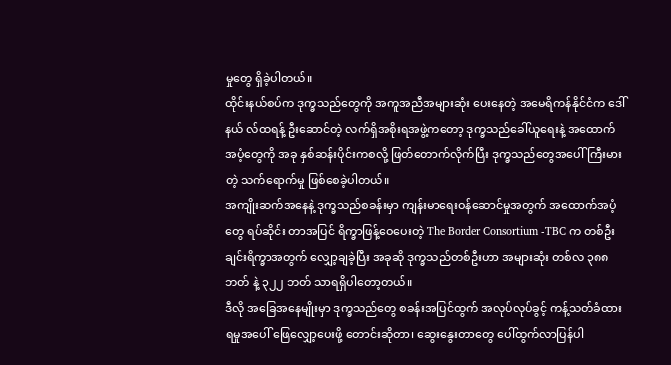မှုတွေ ရှိခဲ့ပါတယ်။
ထိုင်းနယ်စပ်က ဒုက္ခသည်တွေကို အကူအညီအများဆုံး ပေးနေတဲ့ အမေရိကန်နိုင်ငံက ဒေါ်နယ် လ်ထရန့် ဦးဆောင်တဲ့ လက်ရှိအစိုးရအဖွဲ့ကတော့ ဒုက္ခသည်ခေါ်ယူရေးနဲ့ အထောက်အပံ့တွေကို အခု နှစ်ဆန်းပိုင်းကစလို့ ဖြတ်တောက်လိုက်ပြီး ဒုက္ခသည်တွေအပေါ် ကြီးမားတဲ့ သက်ရောက်မှု ဖြစ်စေခဲ့ပါတယ်။
အကျိုးဆက်အနေနဲ့ ဒုက္ခသည်စခန်းမှာ ကျန်းမာရေးဝန်ဆောင်မှုအတွက် အထောက်အပံ့တွေ ရပ်ဆိုင်း တာအပြင် ရိက္ခာဖြန့်ဝေပေးတဲ့ The Border Consortium -TBC က တစ်ဦးချင်းရိက္ခာအတွက် လျှော့ချခဲ့ပြီး အခုဆို ဒုက္ခသည်တစ်ဦးဟာ အများဆုံး တစ်လ ၃၈၈ ဘတ် နဲ့ ၃၂၂ ဘတ် သာရရှိပါတော့တယ်။
ဒီလို အခြေအနေမျိုးမှာ ဒုက္ခသည်တွေ စခန်းအပြင်ထွက် အလုပ်လုပ်ခွင့် ကန့်သတ်ခံထားရမှုအပေါ် ဖြေလျှော့ပေးဖို့ တောင်းဆိုတာ၊ ဆွေးနွေးတာတွေ ပေါ်ထွက်လာပြန်ပါ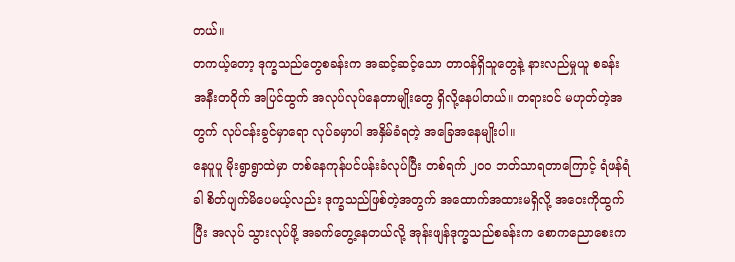တယ်။
တကယ့်တော့ ဒုက္ခသည်တွေစခန်းက အဆင့်ဆင့်သော တာဝန်ရှိသူတွေနဲ့ နားလည်မှုယူ စခန်း အနီးတဝိုက် အပြင်ထွက် အလုပ်လုပ်နေတာမျိုးတွေ ရှိလို့နေပါတယ်။ တရားဝင် မဟုတ်တဲ့အတွက် လုပ်ငန်းခွင်မှာရော လုပ်ခမှာပါ အနှိမ်ခံရတဲ့ အခြေအနေမျိုးပါ။
နေပူပူ မိုးရွာရွာထဲမှာ တစ်နေကုန်ပင်ပန်းခံလုပ်ပြီး တစ်ရက် ၂၀၀ ဘတ်သာရတာကြောင့် ရံဖန်ရံခါ စိတ်ပျက်မိပေမယ့်လည်း ဒုက္ခသည်ဖြစ်တဲ့အတွက် အထောက်အထားမရှိလို့ အဝေးကိုထွက်ပြီး အလုပ် သွားလုပ်ဖို့ အခက်တွေ့နေတယ်လို့ အုန်းဖျန်ဒုက္ခသည်စခန်းက စောကညောစေးက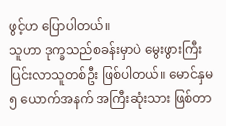ဖွင့်ဟ ပြောပါတယ်။
သူဟာ ဒုက္ခသည်စခန်းမှာပဲ မွေးဖွားကြီးပြင်းလာသူတစ်ဦး ဖြစ်ပါတယ်။ မောင်နှမ ၅ ယောက်အနက် အကြီးဆုံးသား ဖြစ်တာ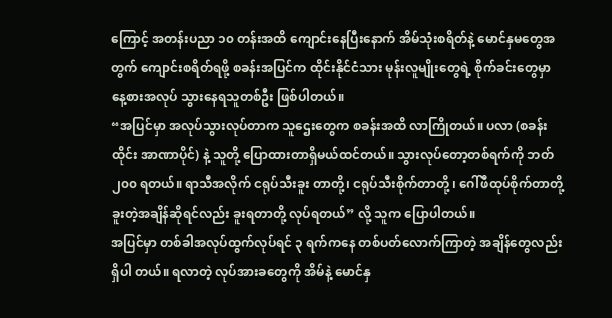ကြောင့် အတန်းပညာ ၁၀ တန်းအထိ ကျောင်းနေပြီးနောက် အိမ်သုံးစရိတ်နဲ့ မောင်နှမတွေအတွက် ကျောင်းစရိတ်ရဖို့ စခန်းအပြင်က ထိုင်းနိုင်ငံသား မုန်းလူမျိုးတွေရဲ့ စိုက်ခင်းတွေမှာ နေ့စားအလုပ် သွားနေရသူတစ်ဦး ဖြစ်ပါတယ်။
“အပြင်မှာ အလုပ်သွားလုပ်တာက သူဌေးတွေက စခန်းအထိ လာကြိုတယ်။ ပလာ (စခန်းထိုင်း အာဏာပိုင်) နဲ့ သူတို့ ပြောထားတာရှိမယ်ထင်တယ်။ သွားလုပ်တော့တစ်ရက်ကို ဘတ် ၂၀၀ ရတယ်။ ရာသီအလိုက် ငရုပ်သီးခူး တာတို့၊ ငရုပ်သီးစိုက်တာတို့ ၊ ဂေါ်ဖီထုပ်စိုက်တာတို့ ခူးတဲ့အချိန်ဆိုရင်လည်း ခူးရတာတို့ လုပ်ရတယ်” လို့ သူက ပြောပါတယ်။
အပြင်မှာ တစ်ခါအလုပ်ထွက်လုပ်ရင် ၃ ရက်ကနေ တစ်ပတ်လောက်ကြာတဲ့ အချိန်တွေလည်း ရှိပါ တယ်။ ရလာတဲ့ လုပ်အားခတွေကို အိမ်နဲ့ မောင်နှ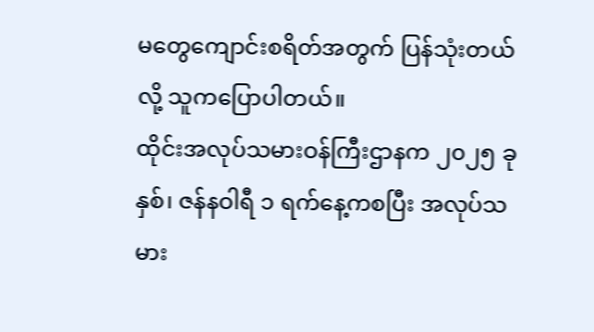မတွေကျောင်းစရိတ်အတွက် ပြန်သုံးတယ်လို့ သူကပြောပါတယ်။
ထိုင်းအလုပ်သမားဝန်ကြီးဌာနက ၂၀၂၅ ခုနှစ်၊ ဇန်နဝါရီ ၁ ရက်နေ့ကစပြီး အလုပ်သမား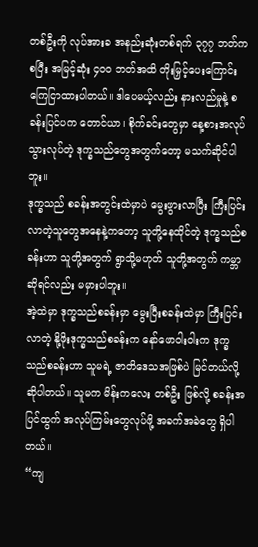တစ်ဦးကို လုပ်အားခ အနည်းဆုံးတစ်ရက် ၃၇၇ ဘတ်ကစပြီး အမြင့်ဆုံး ၄၀၀ ဘတ်အထိ တိုးမြှင့်ပေးကြောင်း ကြေငြာထားပါတယ်။ ဒါပေမယ့်လည်း နားလည်မှုနဲ့ စခန်းပြင်ပက တောင်ယာ၊ စိုက်ခင်းတွေမှာ နေ့စားအလုပ်သွားလုပ်တဲ့ ဒုက္ခသည်တွေအတွက်တော့ မသက်ဆိုင်ပါဘူး။
ဒုက္ခသည် စခန်းအတွင်းထဲမှာပဲ မွေးဖွားလာပြီး ကြီးပြင်းလာတဲ့သူတွေအနေနဲ့ကတော့ သူတို့နေထိုင်တဲ့ ဒုက္ခသည်စခန်းဟာ သူတို့အတွက် ရွာသို့မဟုတ် သူတို့အတွက် ကမ္ဘာဆိုရင်လည်း မမှားပါဘူး။
အဲ့ထဲမှာ ဒုက္ခသည်စခန်းမှာ မွေးပြီးစခန်းထဲမှာ ကြီးပြင်းလာတဲ့ နို့ဖိုးဒုက္ခသည်စခန်းက နော်ဖောဝါးဝါးက ဒုက္ခသည်စခန်းဟာ သူမရဲ့ ဇာတိဒေသအဖြစ်ပဲ မြင်တယ်လို့ ဆိုပါတယ်။ သူမက မိန်းကလေး တစ်ဦး ဖြစ်လို့ စခန်းအပြင်ထွက် အလုပ်ကြမ်းတွေလုပ်ဖို့ အခက်အခဲတွေ ရှိပါတယ်။
“ကျ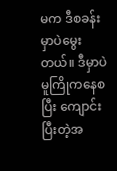မက ဒီစခန်းမှာပဲမွေးတယ်။ ဒီမှာပဲမူကြိုကနေစပြီး ကျောင်းပြီးတဲ့အ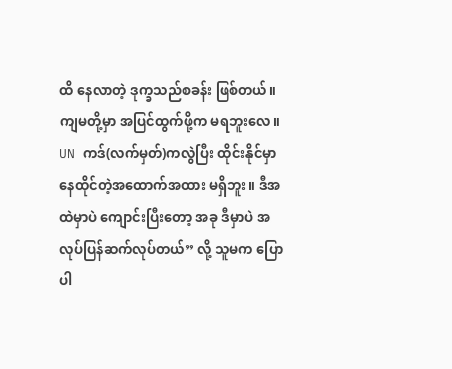ထိ နေလာတဲ့ ဒုက္ခသည်စခန်း ဖြစ်တယ်။ ကျမတို့မှာ အပြင်ထွက်ဖို့က မရဘူးလေ။ UN ကဒ်(လက်မှတ်)ကလွဲပြီး ထိုင်းနိုင်မှာ နေထိုင်တဲ့အထောက်အထား မရှိဘူး။ ဒီအထဲမှာပဲ ကျောင်းပြီးတော့ အခု ဒီမှာပဲ အလုပ်ပြန်ဆက်လုပ်တယ်” လို့ သူမက ပြောပါ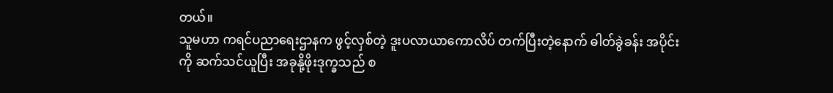တယ်။
သူမဟာ ကရင်ပညာရေးဌာနက ဖွင့်လှစ်တဲ့ ဒူးပလာယာကောလိပ် တက်ပြီးတဲ့နောက် ဓါတ်ခွဲခန်း အပိုင်းကို ဆက်သင်ယူပြီး အခုနို့ဖိုးဒုက္ခသည် စ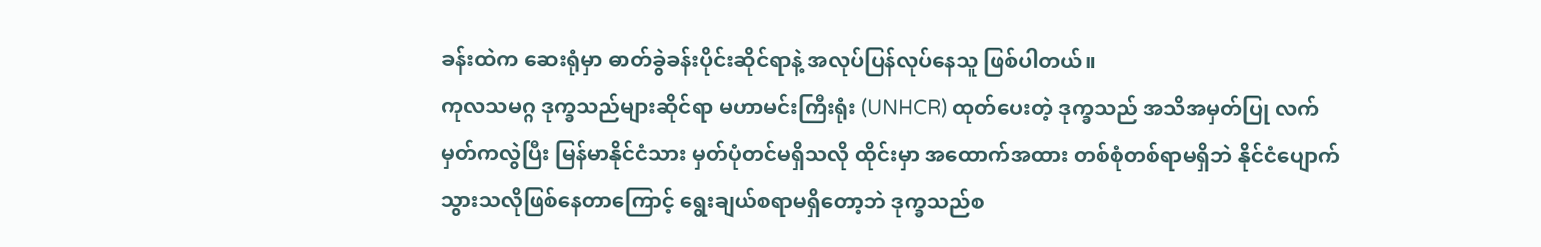ခန်းထဲက ဆေးရုံမှာ ဓာတ်ခွဲခန်းပိုင်းဆိုင်ရာနဲ့ အလုပ်ပြန်လုပ်နေသူ ဖြစ်ပါတယ်။
ကုလသမဂ္ဂ ဒုက္ခသည်များဆိုင်ရာ မဟာမင်းကြီးရုံး (UNHCR) ထုတ်ပေးတဲ့ ဒုက္ခသည် အသိအမှတ်ပြု လက်မှတ်ကလွဲပြီး မြန်မာနိုင်ငံသား မှတ်ပုံတင်မရှိသလို ထိုင်းမှာ အထောက်အထား တစ်စုံတစ်ရာမရှိဘဲ နိုင်ငံပျောက်သွားသလိုဖြစ်နေတာကြောင့် ရွေးချယ်စရာမရှိတော့ဘဲ ဒုက္ခသည်စ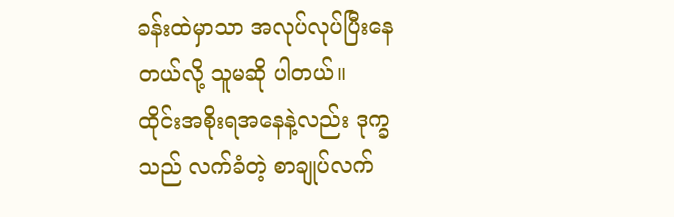ခန်းထဲမှာသာ အလုပ်လုပ်ပြီးနေတယ်လို့ သူမဆို ပါတယ်။
ထိုင်းအစိုးရအနေနဲ့လည်း ဒုက္ခသည် လက်ခံတဲ့ စာချုပ်လက်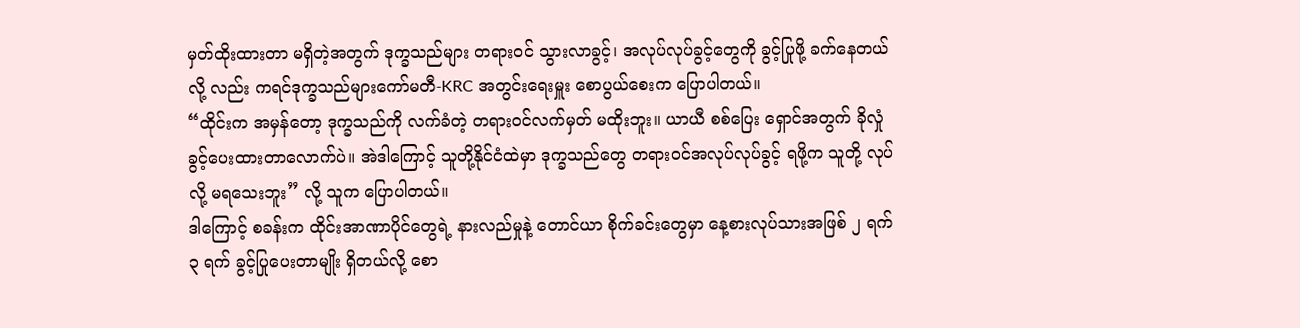မှတ်ထိုးထားတာ မရှိတဲ့အတွက် ဒုက္ခသည်များ တရားဝင် သွားလာခွင့်၊ အလုပ်လုပ်ခွင့်တွေကို ခွင့်ပြုဖို့ ခက်နေတယ်လို့ လည်း ကရင်ဒုက္ခသည်များကော်မတီ-KRC အတွင်းရေးမှူး စောပွယ်စေးက ပြောပါတယ်။
“ထိုင်းက အမှန်တော့ ဒုက္ခသည်ကို လက်ခံတဲ့ တရားဝင်လက်မှတ် မထိုးဘူး။ ယာယီ စစ်ပြေး ရှောင်အတွက် ခိုလှုံ ခွင့်ပေးထားတာလောက်ပဲ။ အဲဒါကြောင့် သူတို့နိုင်ငံထဲမှာ ဒုက္ခသည်တွေ တရားဝင်အလုပ်လုပ်ခွင့် ရဖို့က သူတို့ လုပ်လို့ မရသေးဘူး” လို့ သူက ပြောပါတယ်။
ဒါကြောင့် စခန်းက ထိုင်းအာဏာပိုင်တွေရဲ့ နားလည်မှုနဲ့ တောင်ယာ စိုက်ခင်းတွေမှာ နေ့စားလုပ်သားအဖြစ် ၂ ရက် ၃ ရက် ခွင့်ပြုပေးတာမျိုး ရှိတယ်လို့ စော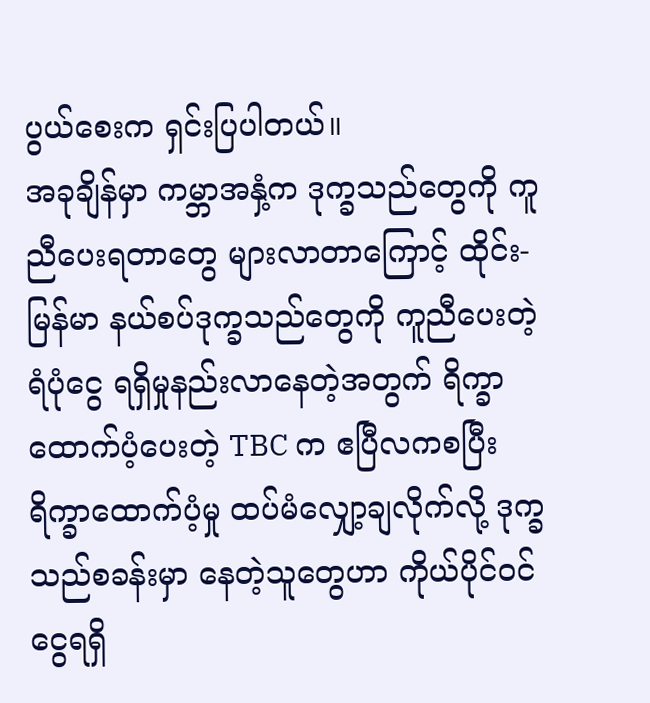ပွယ်စေးက ရှင်းပြပါတယ်။
အခုချိန်မှာ ကမ္ဘာအနှံ့က ဒုက္ခသည်တွေကို ကူညီပေးရတာတွေ များလာတာကြောင့် ထိုင်း-မြန်မာ နယ်စပ်ဒုက္ခသည်တွေကို ကူညီပေးတဲ့ ရံပုံငွေ ရရှိမှုနည်းလာနေတဲ့အတွက် ရိက္ခာထောက်ပံ့ပေးတဲ့ TBC က ဧပြီလကစပြီး ရိက္ခာထောက်ပံ့မှု ထပ်မံလျှော့ချလိုက်လို့ ဒုက္ခသည်စခန်းမှာ နေတဲ့သူတွေဟာ ကိုယ်ပိုင်ဝင်ငွေရရှိ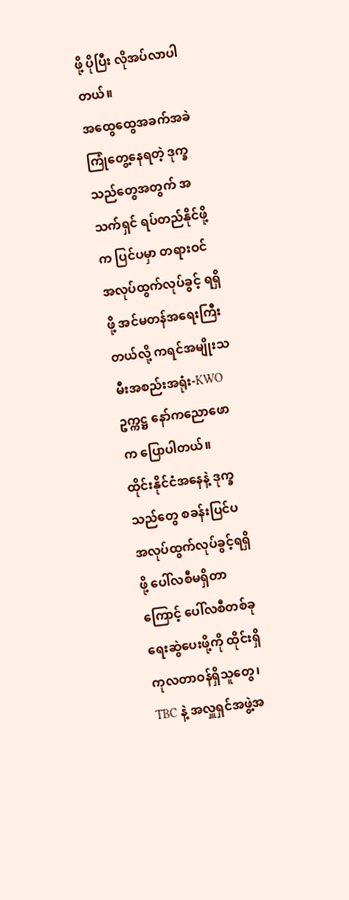ဖို့ ပိုပြီး လိုအပ်လာပါတယ်။
အထွေထွေအခက်အခဲ ကြုံတွေ့နေရတဲ့ ဒုက္ခသည်တွေအတွက် အသက်ရှင် ရပ်တည်နိုင်ဖို့က ပြင်ပမှာ တရားဝင်အလုပ်ထွက်လုပ်ခွင့် ရရှိဖို့ အင်မတန်အရေးကြီးတယ်လို့ ကရင်အမျိုးသမီးအစည်းအရုံး-KWO ဥက္ကဋ္ဌ နော်ကညောဖောက ပြောပါတယ်။
ထိုင်းနိုင်ငံအနေနဲ့ ဒုက္ခသည်တွေ စခန်းပြင်ပ အလုပ်ထွက်လုပ်ခွင့်ရရှိဖို့ ပေါ်လစီမရှိတာကြောင့် ပေါ်လစီတစ်ခု ရေးဆွဲပေးဖို့ကို ထိုင်းရှိ ကုလတာဝန်ရှိသူတွေ၊ TBC နဲ့ အလှူရှင်အဖွဲ့အ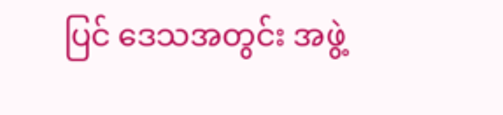ပြင် ဒေသအတွင်း အဖွဲ့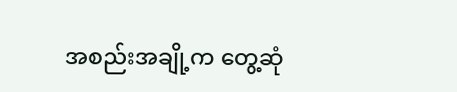အစည်းအချို့က တွေ့ဆုံ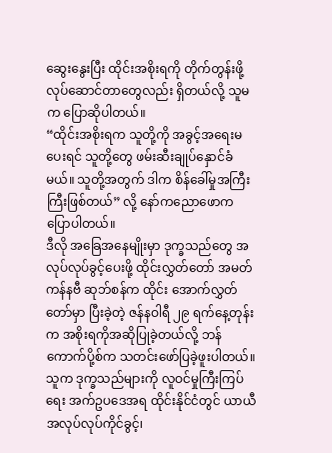ဆွေးနွေးပြီး ထိုင်းအစိုးရကို တိုက်တွန်းဖို့ လုပ်ဆောင်တာတွေလည်း ရှိတယ်လို့ သူမက ပြောဆိုပါတယ်။
“ထိုင်းအစိုးရက သူတို့ကို အခွင့်အရေးမပေးရင် သူတို့တွေ ဖမ်းဆီးချုပ်နှောင်ခံမယ်။ သူတို့အတွက် ဒါက စိန်ခေါ်မှုအကြီးကြီးဖြစ်တယ်” လို့ နော်ကညောဖောက ပြောပါတယ်။
ဒီလို အခြေအနေမျိုးမှာ ဒုက္ခသည်တွေ အလုပ်လုပ်ခွင့်ပေးဖို့ ထိုင်းလွှတ်တော် အမတ်ကန်နဗီ ဆုဘ်စန်က ထိုင်း အောက်လွှတ်တော်မှာ ပြီးခဲ့တဲ့ ဇန်နဝါရီ ၂၉ ရက်နေ့တုန်းက အစိုးရကိုအဆိုပြုခဲ့တယ်လို့ ဘန်ကောက်ပို့စ်က သတင်းဖော်ပြခဲ့ဖူးပါတယ်။
သူက ဒုက္ခသည်များကို လူဝင်မှုကြီးကြပ်ရေး အက်ဥပဒေအရ ထိုင်းနိုင်ငံတွင် ယာယီအလုပ်လုပ်ကိုင်ခွင့်၊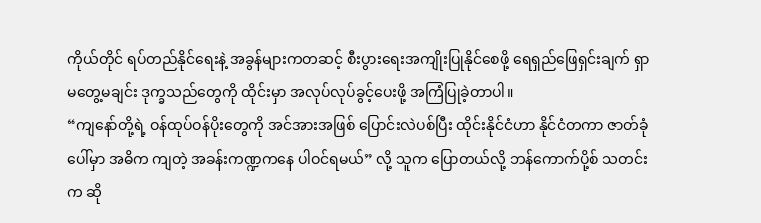ကိုယ်တိုင် ရပ်တည်နိုင်ရေးနဲ့ အခွန်များကတဆင့် စီးပွားရေးအကျိုးပြုနိုင်စေဖို့ ရေရှည်ဖြေရှင်းချက် ရှာမတွေ့မချင်း ဒုက္ခသည်တွေကို ထိုင်းမှာ အလုပ်လုပ်ခွင့်ပေးဖို့ အကြံပြုခဲ့တာပါ။
“ကျနော်တို့ရဲ့ ဝန်ထုပ်ဝန်ပိုးတွေကို အင်အားအဖြစ် ပြောင်းလဲပစ်ပြီး ထိုင်းနိုင်ငံဟာ နိုင်ငံတကာ ဇာတ်ခုံပေါ်မှာ အဓိက ကျတဲ့ အခန်းကဏ္ဍကနေ ပါဝင်ရမယ်” လို့ သူက ပြောတယ်လို့ ဘန်ကောက်ပို့စ် သတင်းက ဆို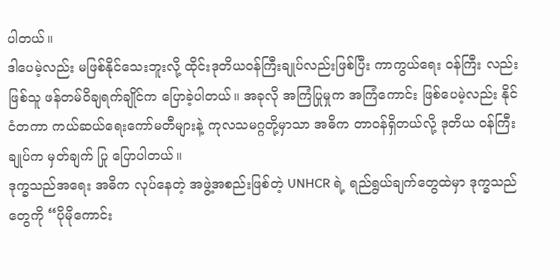ပါတယ်။
ဒါပေမဲ့လည်း မဖြစ်နိုင်သေးဘူးလို့ ထိုင်းဒုတိယဝန်ကြီးချုပ်လည်းဖြစ်ပြီး ကာကွယ်ရေး ဝန်ကြီး လည်းဖြစ်သူ ဖန်တမ်ဝိချရက်ချိုင်က ပြောခဲ့ပါတယ်။ အခုလို အကြံပြုမှုက အကြံကောင်း ဖြစ်ပေမဲ့လည်း နိုင်ငံတကာ ကယ်ဆယ်ရေးကော်မတီများနဲ့ ကုလသမဂ္ဂတို့မှာသာ အဓိက တာဝန်ရှိတယ်လို့ ဒုတိယ ဝန်ကြီးချုပ်က မှတ်ချက် ပြု ပြောပါတယ်။
ဒုက္ခသည်အရေး အဓိက လုပ်နေတဲ့ အဖွဲ့အစည်းဖြစ်တဲ့ UNHCR ရဲ့ ရည်ရွယ်ချက်တွေထဲမှာ ဒုက္ခသည် တွေကို “ပိုမိုကောင်း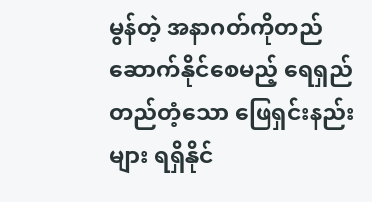မွန်တဲ့ အနာဂတ်ကိုတည်ဆောက်နိုင်စေမည့် ရေရှည်တည်တံ့သော ဖြေရှင်းနည်းများ ရရှိနိုင်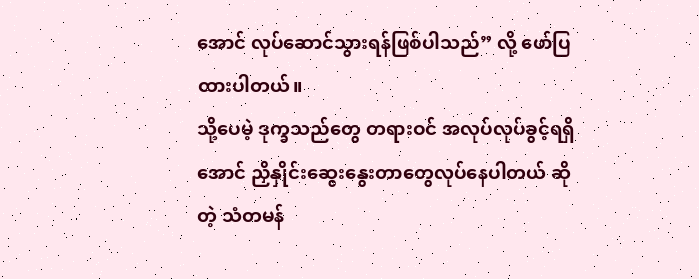အောင် လုပ်ဆောင်သွားရန်ဖြစ်ပါသည်” လို့ ဖော်ပြထားပါတယ်။
သို့ပေမဲ့ ဒုက္ခသည်တွေ တရားဝင် အလုပ်လုပ်ခွင့်ရရှိအောင် ညှိနှိုင်းဆွေးနွေးတာတွေလုပ်နေပါတယ် ဆိုတဲ့ သံတမန်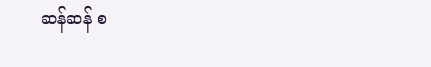ဆန်ဆန် စ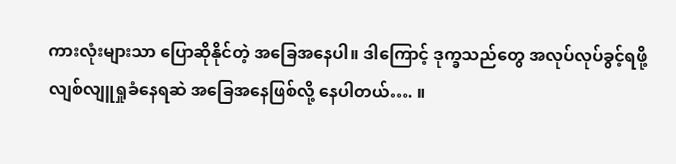ကားလုံးများသာ ပြောဆိုနိုင်တဲ့ အခြေအနေပါ။ ဒါကြောင့် ဒုက္ခသည်တွေ အလုပ်လုပ်ခွင့်ရဖို့ လျစ်လျူရှုခံနေရဆဲ အခြေအနေဖြစ်လို့ နေပါတယ်…. ။